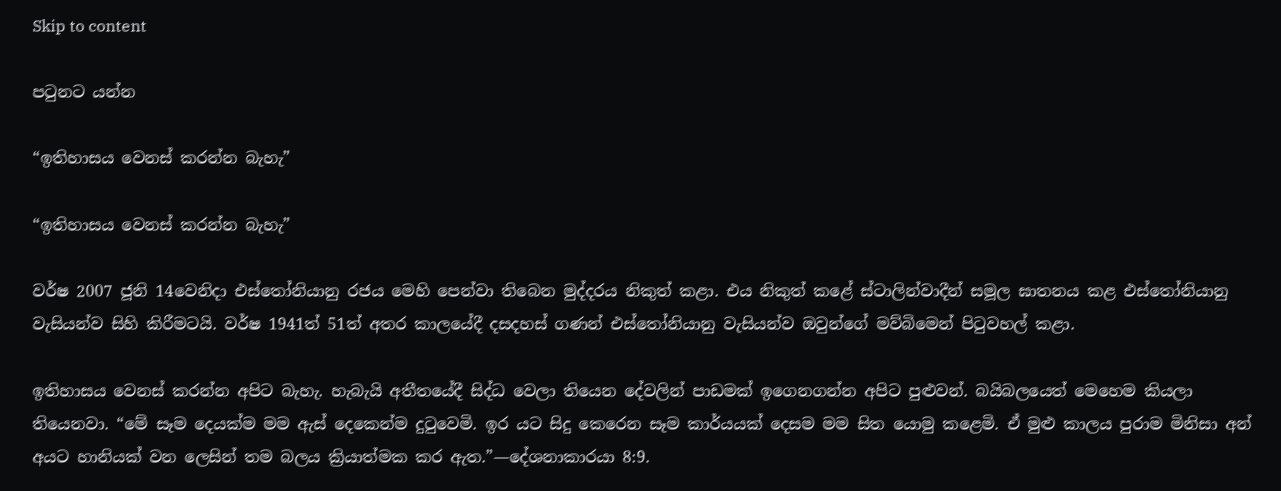Skip to content

පටුනට යන්න

“ඉතිහාසය වෙනස් කරන්න බැහැ”

“ඉතිහාසය වෙනස් කරන්න බැහැ”

වර්ෂ 2007 ජූනි 14වෙනිදා එස්තෝනියානු රජය මෙහි පෙන්වා තිබෙන මුද්දරය නිකුත් කළා. එය නිකුත් කළේ ස්ටාලින්වාදීන් සමූල ඝාතනය කළ එස්තෝනියානු වැසියන්ව සිහි කිරීමටයි. වර්ෂ 1941ත් 51ත් අතර කාලයේදී දසදහස් ගණන් එස්තෝනියානු වැසියන්ව ඔවුන්ගේ මව්බිමෙන් පිටුවහල් කළා.

ඉතිහාසය වෙනස් කරන්න අපිට බැහැ. හැබැයි අතීතයේදී සිද්ධ වෙලා තියෙන දේවලින් පාඩමක් ඉගෙනගන්න අපිට පුළුවන්. බයිබලයෙත් මෙහෙම කියලා තියෙනවා. “මේ සෑම දෙයක්ම මම ඇස් දෙකෙන්ම දුටුවෙමි. ඉර යට සිදු කෙරෙන සෑම කාර්යයක් දෙසම මම සිත යොමු කළෙමි. ඒ මුළු කාලය පුරාම මිනිසා අන් අයට හානියක් වන ලෙසින් තම බලය ක්‍රියාත්මක කර ඇත.”—දේශනාකාරයා 8:9.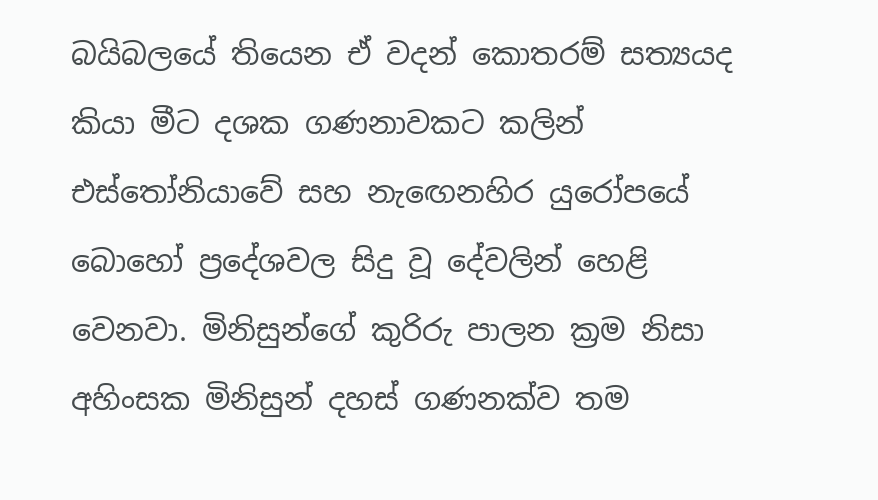බයිබලයේ තියෙන ඒ වදන් කොතරම් සත්‍යයද කියා මීට දශක ගණනාවකට කලින් එස්තෝනියාවේ සහ නැඟෙනහිර යුරෝපයේ බොහෝ ප්‍රදේශවල සිදු වූ දේවලින් හෙළි වෙනවා. මිනිසුන්ගේ කුරිරු පාලන ක්‍රම නිසා අහිංසක මිනිසුන් දහස් ගණනක්ව තම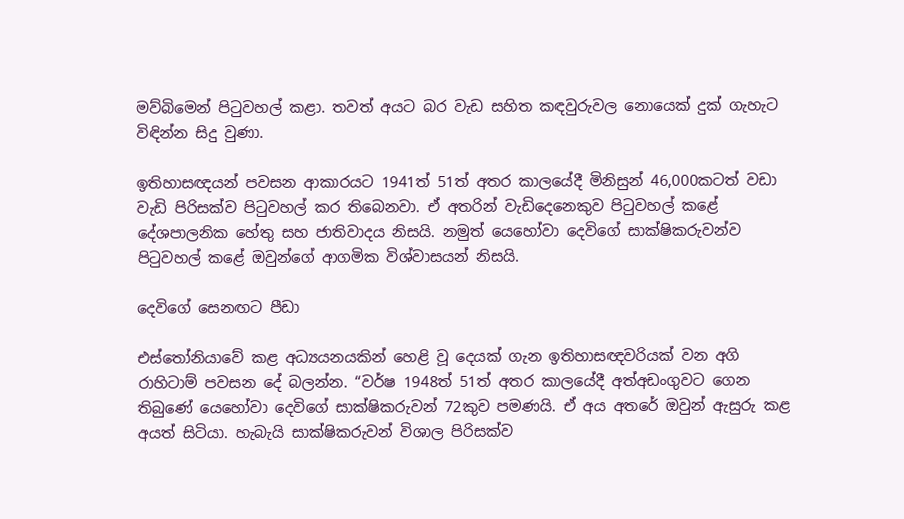මව්බිමෙන් පිටුවහල් කළා. තවත් අයට බර වැඩ සහිත කඳවුරුවල නොයෙක් දුක් ගැහැට විඳින්න සිදු වුණා.

ඉතිහාසඥයන් පවසන ආකාරයට 1941ත් 51ත් අතර කාලයේදී මිනිසුන් 46,000කටත් වඩා වැඩි පිරිසක්ව පිටුවහල් කර තිබෙනවා. ඒ අතරින් වැඩිදෙනෙකුව පිටුවහල් කළේ දේශපාලනික හේතු සහ ජාතිවාදය නිසයි. නමුත් යෙහෝවා දෙවිගේ සාක්ෂිකරුවන්ව පිටුවහල් කළේ ඔවුන්ගේ ආගමික විශ්වාසයන් නිසයි.

දෙවිගේ සෙනඟට පීඩා

එස්තෝනියාවේ කළ අධ්‍යයනයකින් හෙළි වූ දෙයක් ගැන ඉතිහාසඥවරියක් වන අගි රාහිටාම් පවසන දේ බලන්න. “වර්ෂ 1948ත් 51ත් අතර කාලයේදී අත්අඩංගුවට ගෙන තිබුණේ යෙහෝවා දෙවිගේ සාක්ෂිකරුවන් 72කුව පමණයි. ඒ අය අතරේ ඔවුන් ඇසුරු කළ අයත් සිටියා. හැබැයි සාක්ෂිකරුවන් විශාල පිරිසක්ව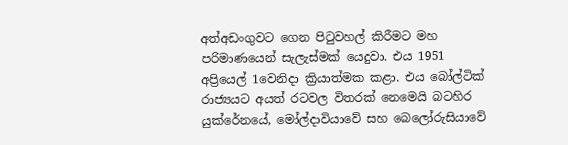අත්අඩංගුවට ගෙන පිටුවහල් කිරීමට මහ පරිමාණයෙන් සැලැස්මක් යෙදුවා. එය 1951 අප්‍රියෙල් 1වෙනිදා ක්‍රියාත්මක කළා. එය බෝල්ටික් රාජ්‍යයට අයත් රටවල විතරක් නෙමෙයි බටහිර යුක්රේනයේ, මෝල්දාවියාවේ සහ බෙලෝරුසියාවේ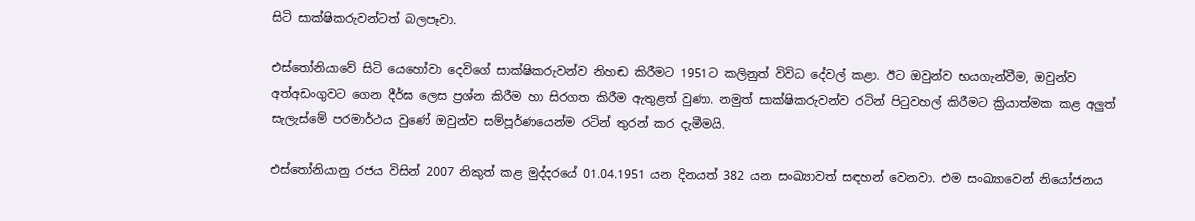සිටි සාක්ෂිකරුවන්ටත් බලපෑවා.

එස්තෝනියාවේ සිටි යෙහෝවා දෙවිගේ සාක්ෂිකරුවන්ව නිහඬ කිරීමට 1951ට කලිනුත් විවිධ දේවල් කළා. ඊට ඔවුන්ව භයගැන්වීම, ඔවුන්ව අත්අඩංගුවට ගෙන දීර්ඝ ලෙස ප්‍රශ්න කිරීම හා සිරගත කිරීම ඇතුළත් වුණා. නමුත් සාක්ෂිකරුවන්ව රටින් පිටුවහල් කිරීමට ක්‍රියාත්මක කළ අලුත් සැලැස්මේ පරමාර්ථය වුණේ ඔවුන්ව සම්පූර්ණයෙන්ම රටින් තුරන් කර දැමීමයි.

එස්තෝනියානු රජය විසින් 2007 නිකුත් කළ මුද්දරයේ 01.04.1951 යන දිනයත් 382 යන සංඛ්‍යාවත් සඳහන් වෙනවා. එම සංඛ්‍යාවෙන් නියෝජනය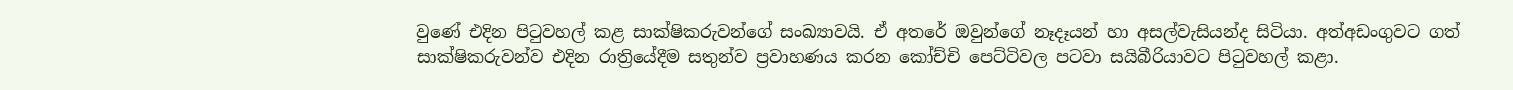වුණේ එදින පිටුවහල් කළ සාක්ෂිකරුවන්ගේ සංඛ්‍යාවයි. ඒ අතරේ ඔවුන්ගේ නෑදෑයන් හා අසල්වැසියන්ද සිටියා. අත්අඩංගුවට ගත් සාක්ෂිකරුවන්ව එදින රාත්‍රියේදීම සතුන්ව ප්‍රවාහණය කරන කෝච්චි පෙට්ටිවල පටවා සයිබීරියාවට පිටුවහල් කළා.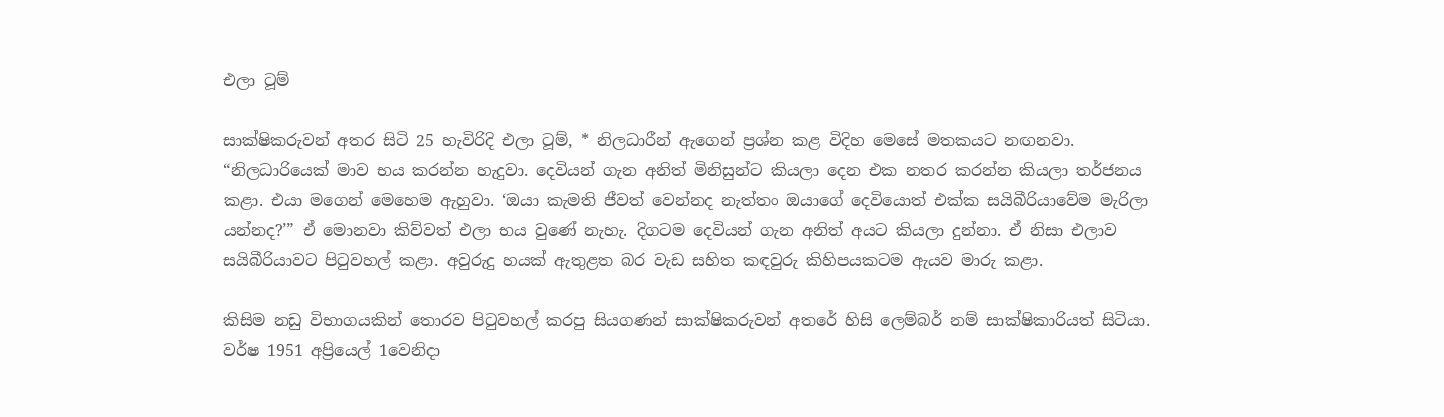එලා ටූම්

සාක්ෂිකරුවන් අතර සිටි 25 හැවිරිදි එලා ටූම්, * නිලධාරීන් ඇගෙන් ප්‍රශ්න කළ විදිහ මෙසේ මතකයට නඟනවා. “නිලධාරියෙක් මාව භය කරන්න හැදුවා. දෙවියන් ගැන අනිත් මිනිසුන්ට කියලා දෙන එක නතර කරන්න කියලා තර්ජනය කළා. එයා මගෙන් මෙහෙම ඇහුවා. ‘ඔයා කැමති ජීවත් වෙන්නද නැත්තං ඔයාගේ දෙවියොත් එක්ක සයිබීරියාවේම මැරිලා යන්නද?’” ඒ මොනවා කිව්වත් එලා භය වුණේ නැහැ. දිගටම දෙවියන් ගැන අනිත් අයට කියලා දුන්නා. ඒ නිසා එලාව සයිබීරියාවට පිටුවහල් කළා. අවුරුදු හයක් ඇතුළත බර වැඩ සහිත කඳවුරු කිහිපයකටම ඇයව මාරු කළා.

කිසිම නඩු විභාගයකින් තොරව පිටුවහල් කරපු සියගණන් සාක්ෂිකරුවන් අතරේ හිසි ලෙම්බර් නම් සාක්ෂිකාරියත් සිටියා. වර්ෂ 1951 අප්‍රියෙල් 1වෙනිදා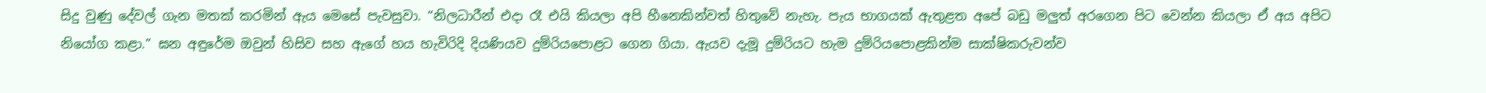සිදු වුණු දේවල් ගැන මතක් කරමින් ඇය මෙසේ පැවසුවා. “නිලධාරීන් එදා රෑ එයි කියලා අපි හීනෙකින්වත් හිතුවේ නැහැ. පැය භාගයක් ඇතුළත අපේ බඩු මලුත් අරගෙන පිට වෙන්න කියලා ඒ අය අපිට නියෝග කළා.” ඝන අඳුරේම ඔවුන් හිසිව සහ ඇගේ හය හැවිරිදි දියණියව දුම්රියපොළට ගෙන ගියා. ඇයව දැමූ දුම්රියට හැම දුම්රියපොළකින්ම සාක්ෂිකරුවන්ව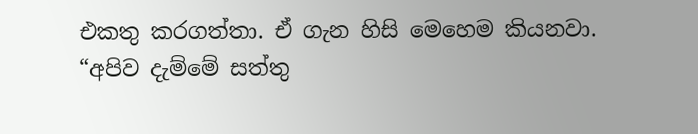එකතු කරගත්තා. ඒ ගැන හිසි මෙහෙම කියනවා. “අපිව දැම්මේ සත්තු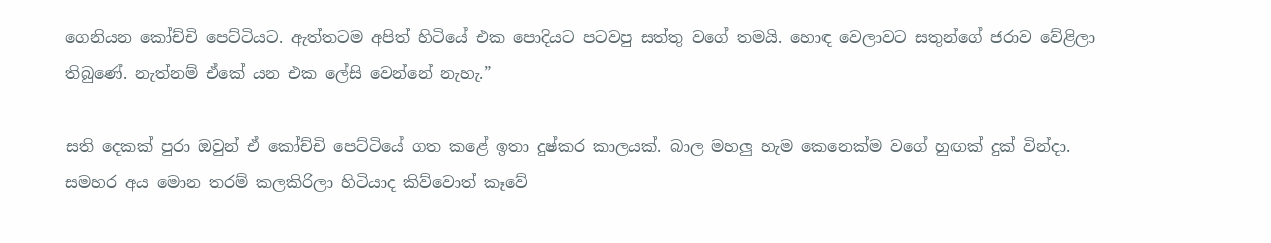ගෙනියන කෝච්චි පෙට්ටියට. ඇත්තටම අපිත් හිටියේ එක පොදියට පටවපු සත්තු වගේ තමයි. හොඳ වෙලාවට සතුන්ගේ ජරාව වේළිලා තිබුණේ. නැත්නම් ඒකේ යන එක ලේසි වෙන්නේ නැහැ.”

සති දෙකක් පුරා ඔවුන් ඒ කෝච්චි පෙට්ටියේ ගත කළේ ඉතා දුෂ්කර කාලයක්. බාල මහලු හැම කෙනෙක්ම වගේ හුඟක් දුක් වින්දා. සමහර අය මොන තරම් කලකිරිලා හිටියාද කිව්වොත් කෑවේ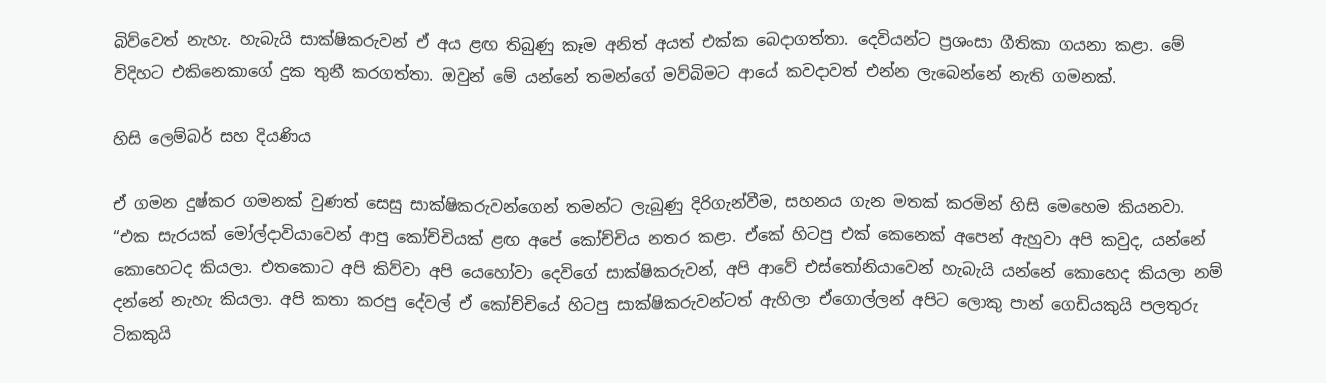බිව්වෙත් නැහැ. හැබැයි සාක්ෂිකරුවන් ඒ අය ළඟ තිබුණු කෑම අනිත් අයත් එක්ක බෙදාගත්තා. දෙවියන්ට ප්‍රශංසා ගීතිකා ගයනා කළා. මේ විදිහට එකිනෙකාගේ දුක තුනී කරගත්තා. ඔවුන් මේ යන්නේ තමන්ගේ මව්බිමට ආයේ කවදාවත් එන්න ලැබෙන්නේ නැති ගමනක්.

හිසි ලෙම්බර් සහ දියණිය

ඒ ගමන දුෂ්කර ගමනක් වුණත් සෙසු සාක්ෂිකරුවන්ගෙන් තමන්ට ලැබුණු දිරිගැන්වීම, සහනය ගැන මතක් කරමින් හිසි මෙහෙම කියනවා. “එක සැරයක් මෝල්දාවියාවෙන් ආපු කෝච්චියක් ළඟ අපේ කෝච්චිය නතර කළා. ඒකේ හිටපු එක් කෙනෙක් අපෙන් ඇහුවා අපි කවුද, යන්නේ කොහෙටද කියලා. එතකොට අපි කිව්වා අපි යෙහෝවා දෙවිගේ සාක්ෂිකරුවන්, අපි ආවේ එස්තෝනියාවෙන් හැබැයි යන්නේ කොහෙද කියලා නම් දන්නේ නැහැ කියලා. අපි කතා කරපු දේවල් ඒ කෝච්චියේ හිටපු සාක්ෂිකරුවන්ටත් ඇහිලා ඒගොල්ලන් අපිට ලොකු පාන් ගෙඩියකුයි පලතුරු ටිකකුයි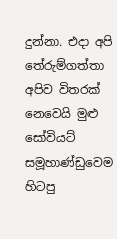දුන්නා. එදා අපි තේරුම්ගත්තා අපිව විතරක් නෙවෙයි මුළු සෝවියට් සමූහාණ්ඩුවෙම හිටපු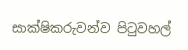සාක්ෂිකරුවන්ව පිටුවහල්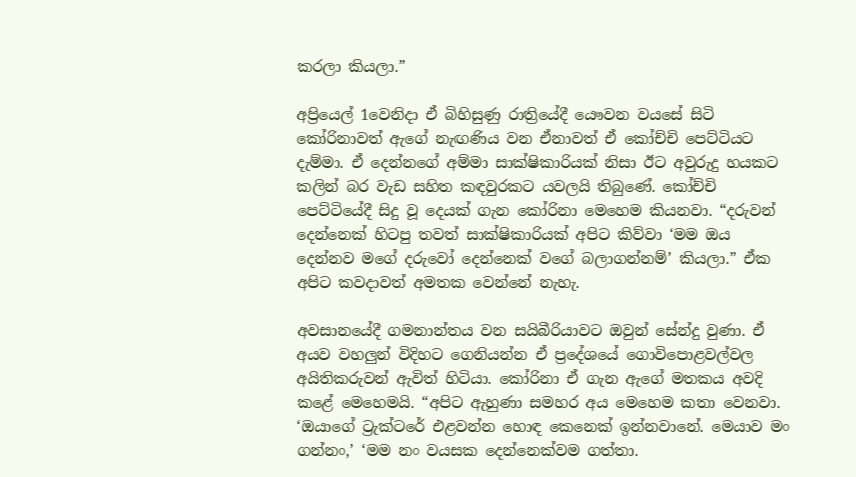කරලා කියලා.”

අප්‍රියෙල් 1වෙනිදා ඒ බිහිසුණු රාත්‍රියේදී යෞවන වයසේ සිටි කෝරිනාවත් ඇගේ නැඟණිය වන ඒනාවත් ඒ කෝච්චි පෙට්ටියට දැම්මා. ඒ දෙන්නගේ අම්මා සාක්ෂිකාරියක් නිසා ඊට අවුරුදු හයකට කලින් බර වැඩ සහිත කඳවුරකට යවලයි තිබුණේ. කෝච්චි පෙට්ටියේදී සිදු වූ දෙයක් ගැන කෝරිනා මෙහෙම කියනවා. “දරුවන් දෙන්නෙක් හිටපු තවත් සාක්ෂිකාරියක් අපිට කිව්වා ‘මම ඔය දෙන්නව මගේ දරුවෝ දෙන්නෙක් වගේ බලාගන්නම්’ කියලා.” ඒක අපිට කවදාවත් අමතක වෙන්නේ නැහැ.

අවසානයේදී ගමනාන්තය වන සයිබීරියාවට ඔවුන් සේන්දු වුණා. ඒ අයව වහලුන් විදිහට ගෙනියන්න ඒ ප්‍රදේශයේ ගොවිපොළවල්වල අයිතිකරුවන් ඇවිත් හිටියා. කෝරිනා ඒ ගැන ඇගේ මතකය අවදි කළේ මෙහෙමයි. “අපිට ඇහුණා සමහර අය මෙහෙම කතා වෙනවා. ‘ඔයාගේ ට්‍රැක්ටරේ එළවන්න හොඳ කෙනෙක් ඉන්නවානේ. මෙයාව මං ගන්නං,’ ‘මම නං වයසක දෙන්නෙක්වම ගත්තා.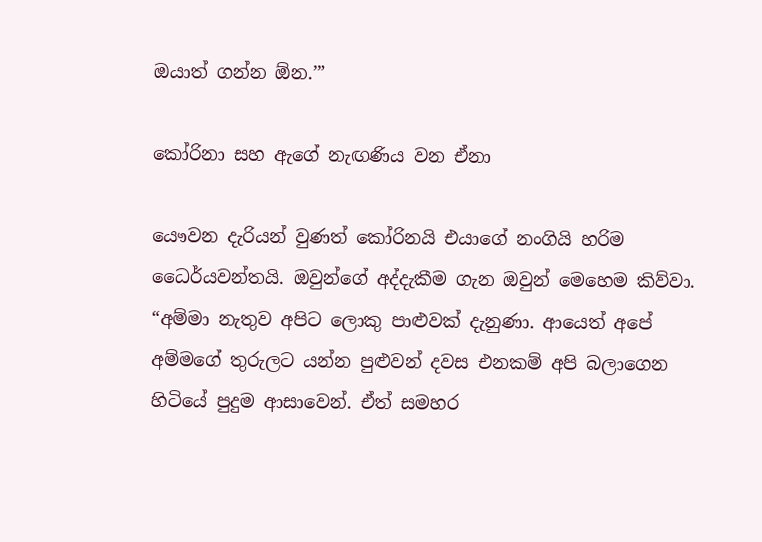ඔයාත් ගන්න ඕන.’”

කෝරිනා සහ ඇගේ නැඟණිය වන ඒනා

යෞවන දැරියන් වුණත් කෝරිනයි එයාගේ නංගියි හරිම ධෛර්යවන්තයි. ඔවුන්ගේ අද්දැකීම ගැන ඔවුන් මෙහෙම කිව්වා. “අම්මා නැතුව අපිට ලොකු පාළුවක් දැනුණා. ආයෙත් අපේ අම්මගේ තුරුලට යන්න පුළුවන් දවස එනකම් අපි බලාගෙන හිටියේ පුදුම ආසාවෙන්. ඒත් සමහර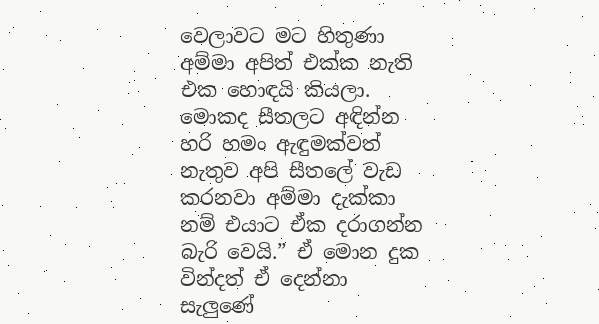වෙලාවට මට හිතුණා අම්මා අපිත් එක්ක නැති එක හොඳයි කියලා. මොකද සීතලට අඳින්න හරි හමං ඇඳුමක්වත් නැතුව අපි සීතලේ වැඩ කරනවා අම්මා දැක්කා නම් එයාට ඒක දරාගන්න බැරි වෙයි.” ඒ මොන දුක වින්දත් ඒ දෙන්නා සැලුණේ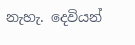නැහැ. දෙවියන්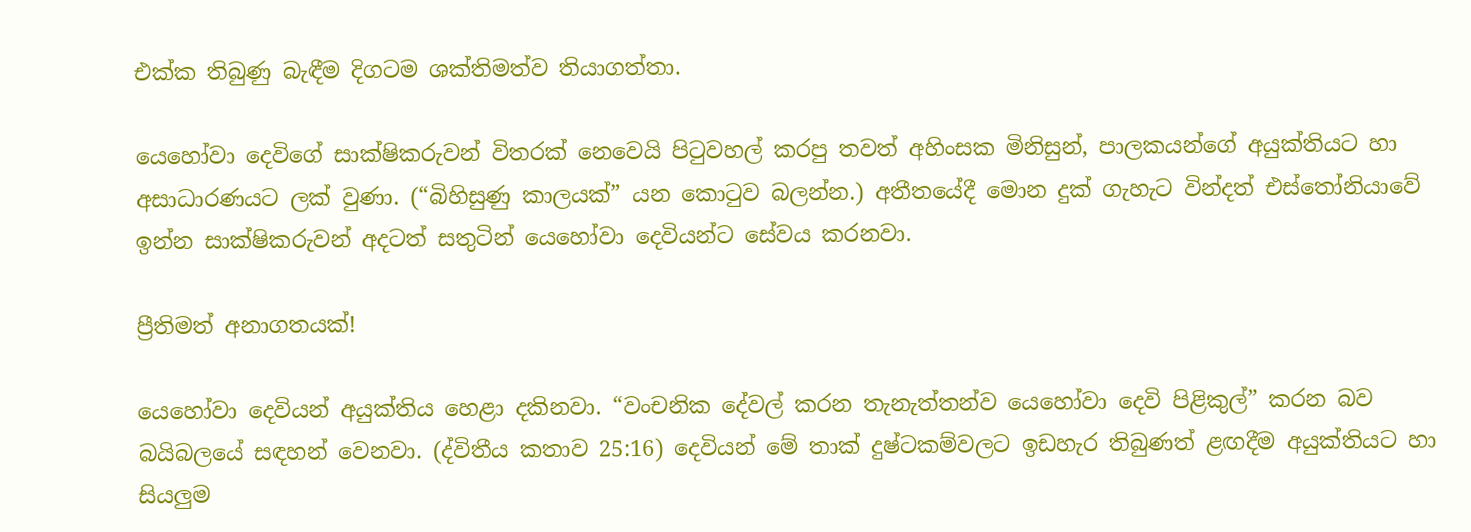එක්ක තිබුණු බැඳීම දිගටම ශක්තිමත්ව තියාගත්තා.

යෙහෝවා දෙවිගේ සාක්ෂිකරුවන් විතරක් නෙවෙයි පිටුවහල් කරපු තවත් අහිංසක මිනිසුන්, පාලකයන්ගේ අයුක්තියට හා අසාධාරණයට ලක් වුණා. (“බිහිසුණු කාලයක්” යන කොටුව බලන්න.) අතීතයේදී මොන දුක් ගැහැට වින්දත් එස්තෝනියාවේ ඉන්න සාක්ෂිකරුවන් අදටත් සතුටින් යෙහෝවා දෙවියන්ට සේවය කරනවා.

ප්‍රීතිමත් අනාගතයක්!

යෙහෝවා දෙවියන් අයුක්තිය හෙළා දකිනවා. “වංචනික දේවල් කරන තැනැත්තන්ව යෙහෝවා දෙවි පිළිකුල්” කරන බව බයිබලයේ සඳහන් වෙනවා. (ද්විතීය කතාව 25:16) දෙවියන් මේ තාක් දුෂ්ටකම්වලට ඉඩහැර තිබුණත් ළඟදීම අයුක්තියට හා සියලුම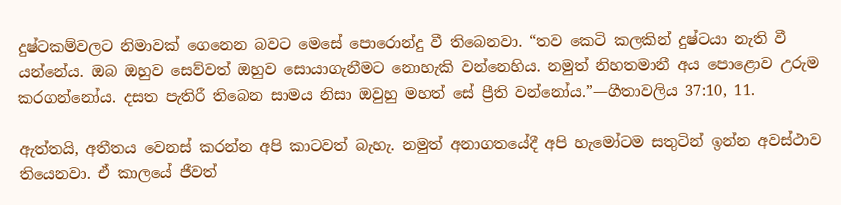දුෂ්ටකම්වලට නිමාවක් ගෙනෙන බවට මෙසේ පොරොන්දු වී තිබෙනවා. “තව කෙටි කලකින් දුෂ්ටයා නැති වී යන්නේය. ඔබ ඔහුව සෙව්වත් ඔහුව සොයාගැනීමට නොහැකි වන්නෙහිය. නමුත් නිහතමානී අය පොළොව උරුම කරගන්නෝය. දසත පැතිරී තිබෙන සාමය නිසා ඔවුහු මහත් සේ ප්‍රීති වන්නෝය.”—ගීතාවලිය 37:10, 11.

ඇත්තයි, අතීතය වෙනස් කරන්න අපි කාටවත් බැහැ. නමුත් අනාගතයේදී අපි හැමෝටම සතුටින් ඉන්න අවස්ථාව තියෙනවා. ඒ කාලයේ ජීවත්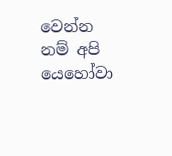වෙන්න නම් අපි යෙහෝවා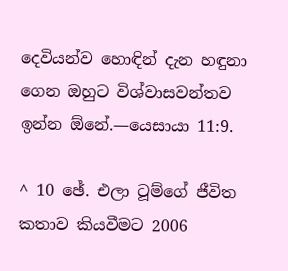දෙවියන්ව හොඳින් දැන හඳුනා ගෙන ඔහුට විශ්වාසවන්තව ඉන්න ඕනේ.—යෙසායා 11:9.

^ 10 ඡේ. එලා ටූම්ගේ ජීවිත කතාව කියවීමට 2006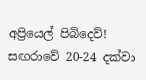අප්‍රියෙල් පිබිදෙව්! සඟරාවේ 20-24 දක්වා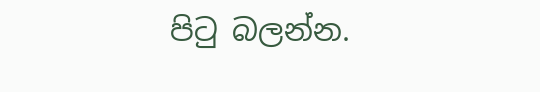පිටු බලන්න.